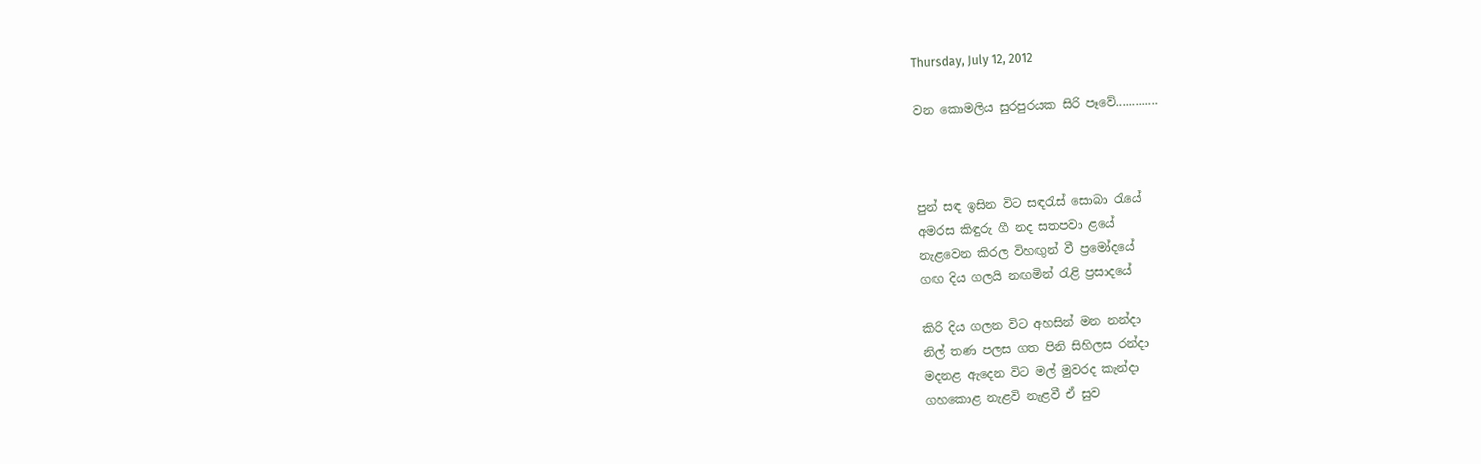Thursday, July 12, 2012

වන කොමලිය සුරපුරයක සිරි පෑවේ.............



පුන් සඳ ඉසින විට සඳ‍රැස් සොබා ‍රැයේ
අමරස කිඳුරු ගී නද සතපවා ළයේ
නැළවෙන කිරල විහඟුන් වී ප්‍රමෝදයේ
ගඟ දිය ගලයි නඟමින් ‍රැළි ප්‍රසාදයේ

කිරි දිය ගලන විට අහසින් මන නන්දා
නිල් තණ පලස ගත පිනි සිහිලස රන්දා
මදනළ ඇදෙන විට මල් මුවරද කැන්දා
ගහකොළ නැළවි නැළවී ඒ සුව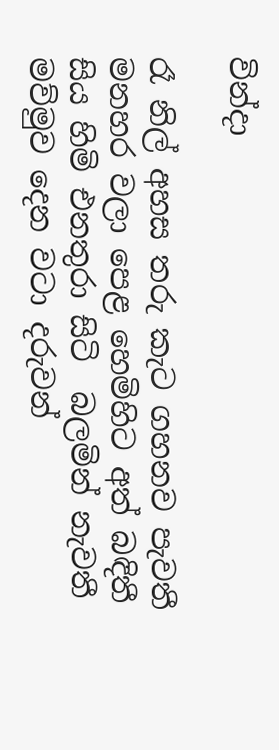වින්දා

රෑ නිල් අහස තරු කැට ගහනව පැවතී
මනහර වලා පෙළ හෙමිහිට අත් බඳිතී
සිය හිමි එනතුරා සිටි  බලමින් නැවතී
මව්මුව දෙන වටා දරුවන්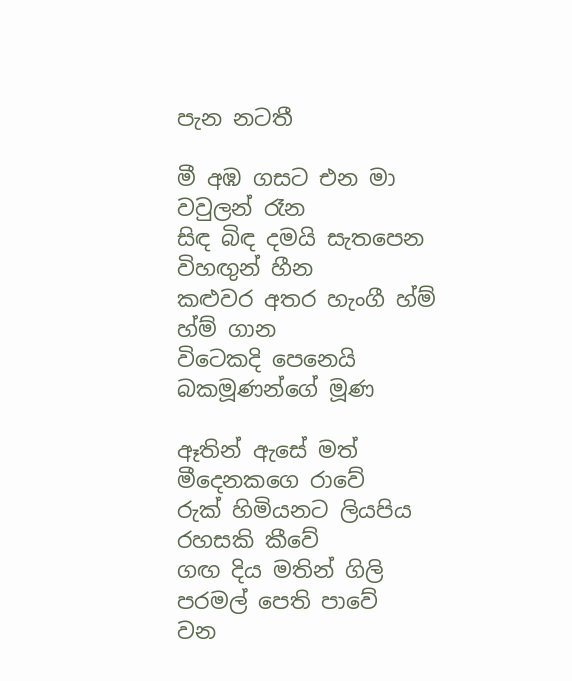පැන නටතී

මී අඹ ගසට එන මා වවුලන් රෑන
සිඳ බිඳ දමයි සැතපෙන විහඟුන් හීන
කළුවර අතර හැංගී හ්ම් හ්ම් ගාන
විටෙකදි පෙනෙයි බකමූණන්ගේ මූණ

ඈතින් ඇසේ මත් මීදෙනකගෙ රාවේ
රුක් හිමියනට ලියපිය රහසකි කීවේ
ගඟ දිය මතින් ගිලි පරමල් පෙති පාවේ
වන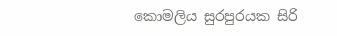කොමලිය සුරපුරයක සිරි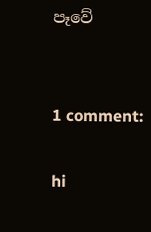පෑවේ


1 comment:

hi